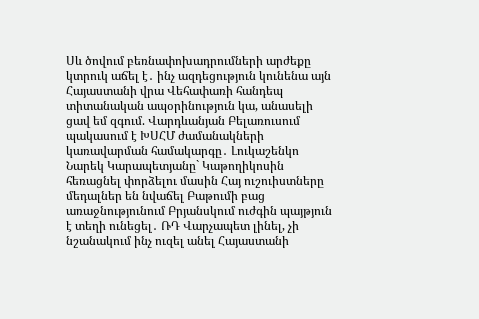Սև ծովում բեռնափոխադրումների արժեքը կտրուկ աճել է․ ինչ ազդեցություն կունենա այն Հայաստանի վրա Վեհափառի հանդեպ տիտանական ապօրինություն կա, անասելի ցավ եմ զգում. Վարդևանյան Բելառուսում պակասում է ԽՍՀՄ ժամանակների կառավարման համակարգը․ Լուկաշենկո Նարեկ Կարապետյանը` Կաթողիկոսին հեռացնել փորձելու մասին Հայ ուշուիստները մեդալներ են նվաճել Բաթումի բաց առաջնությունում Բրյանսկում ուժգին պայթյուն է տեղի ունեցել․ ՌԴ Վարչապետ լինել, չի նշանակում ինչ ուզել անել Հայաստանի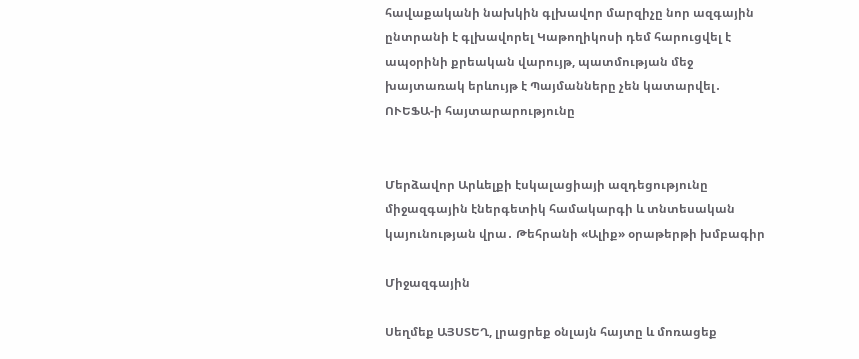հավաքականի նախկին գլխավոր մարզիչը նոր ազգային ընտրանի է գլխավորել Կաթողիկոսի դեմ հարուցվել է ապօրինի քրեական վարույթ, պատմության մեջ խայտառակ երևույթ է Պայմանները չեն կատարվել․ ՈՒԵՖԱ-ի հայտարարությունը


Մերձավոր Արևելքի էսկալացիայի ազդեցությունը միջազգային էներգետիկ համակարգի և տնտեսական կայունության վրա․ Թեհրանի «Ալիք» օրաթերթի խմբագիր

Միջազգային

Սեղմեք ԱՅՍՏԵՂ, լրացրեք օնլայն հայտը և մոռացեք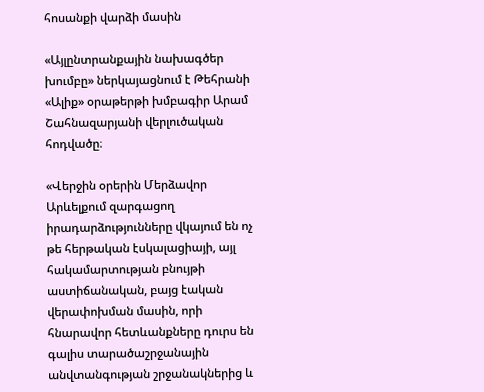հոսանքի վարձի մասին

«Այլընտրանքային նախագծեր խումբը» ներկայացնում է Թեհրանի «Ալիք» օրաթերթի խմբագիր Արամ Շահնազարյանի վերլուծական հոդվածը։

«Վերջին օրերին Մերձավոր Արևելքում զարգացող իրադարձությունները վկայում են ոչ թե հերթական էսկալացիայի, այլ հակամարտության բնույթի աստիճանական, բայց էական վերափոխման մասին, որի հնարավոր հետևանքները դուրս են գալիս տարածաշրջանային անվտանգության շրջանակներից և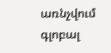առնչվում գլոբալ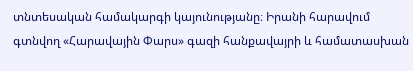տնտեսական համակարգի կայունությանը։ Իրանի հարավում գտնվող «Հարավային Փարս» գազի հանքավայրի և համատասխան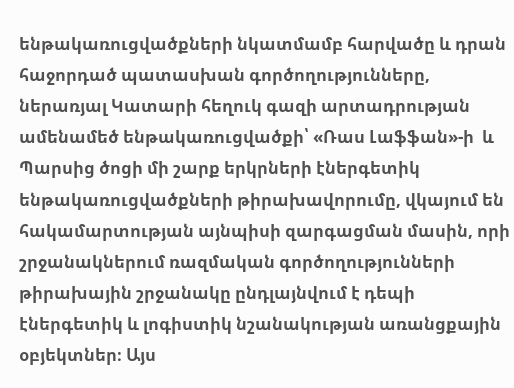ենթակառուցվածքների նկատմամբ հարվածը և դրան հաջորդած պատասխան գործողությունները, ներառյալ Կատարի հեղուկ գազի արտադրության ամենամեծ ենթակառուցվածքի՝ «Ռաս Լաֆֆան»-ի  և Պարսից ծոցի մի շարք երկրների էներգետիկ ենթակառուցվածքների թիրախավորումը, վկայում են հակամարտության այնպիսի զարգացման մասին, որի շրջանակներում ռազմական գործողությունների թիրախային շրջանակը ընդլայնվում է դեպի էներգետիկ և լոգիստիկ նշանակության առանցքային օբյեկտներ։ Այս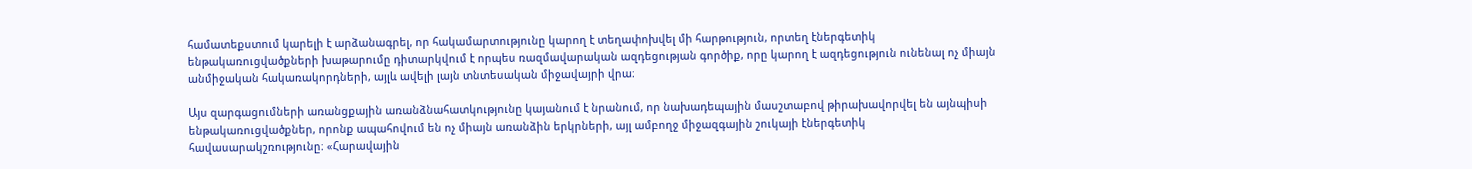համատեքստում կարելի է արձանագրել, որ հակամարտությունը կարող է տեղափոխվել մի հարթություն, որտեղ էներգետիկ ենթակառուցվածքների խաթարումը դիտարկվում է որպես ռազմավարական ազդեցության գործիք, որը կարող է ազդեցություն ունենալ ոչ միայն անմիջական հակառակորդների, այլև ավելի լայն տնտեսական միջավայրի վրա։

Այս զարգացումների առանցքային առանձնահատկությունը կայանում է նրանում, որ նախադեպային մասշտաբով թիրախավորվել են այնպիսի ենթակառուցվածքներ, որոնք ապահովում են ոչ միայն առանձին երկրների, այլ ամբողջ միջազգային շուկայի էներգետիկ հավասարակշռությունը։ «Հարավային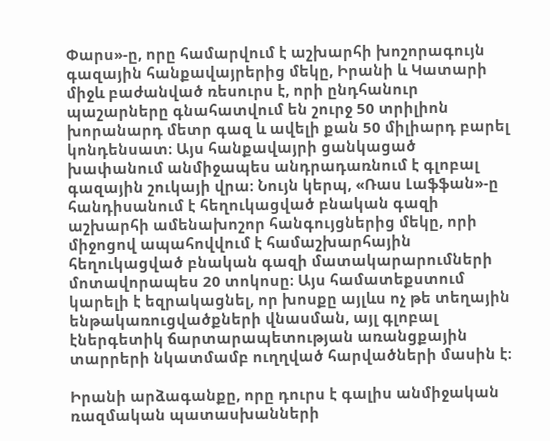Փարս»-ը, որը համարվում է աշխարհի խոշորագույն գազային հանքավայրերից մեկը, Իրանի և Կատարի միջև բաժանված ռեսուրս է, որի ընդհանուր պաշարները գնահատվում են շուրջ 50 տրիլիոն խորանարդ մետր գազ և ավելի քան 50 միլիարդ բարել կոնդենսատ։ Այս հանքավայրի ցանկացած խափանում անմիջապես անդրադառնում է գլոբալ գազային շուկայի վրա։ Նույն կերպ, «Ռաս Լաֆֆան»-ը հանդիսանում է հեղուկացված բնական գազի աշխարհի ամենախոշոր հանգույցներից մեկը, որի միջոցով ապահովվում է համաշխարհային հեղուկացված բնական գազի մատակարարումների մոտավորապես 20 տոկոսը։ Այս համատեքստում կարելի է եզրակացնել, որ խոսքը այլևս ոչ թե տեղային ենթակառուցվածքների վնասման, այլ գլոբալ էներգետիկ ճարտարապետության առանցքային տարրերի նկատմամբ ուղղված հարվածների մասին է։

Իրանի արձագանքը, որը դուրս է գալիս անմիջական ռազմական պատասխանների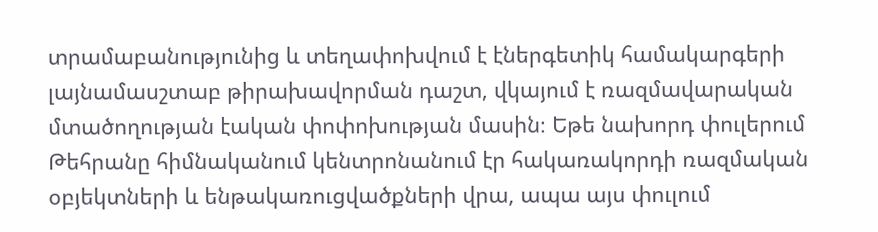տրամաբանությունից և տեղափոխվում է էներգետիկ համակարգերի լայնամասշտաբ թիրախավորման դաշտ, վկայում է ռազմավարական մտածողության էական փոփոխության մասին։ Եթե նախորդ փուլերում Թեհրանը հիմնականում կենտրոնանում էր հակառակորդի ռազմական օբյեկտների և ենթակառուցվածքների վրա, ապա այս փուլում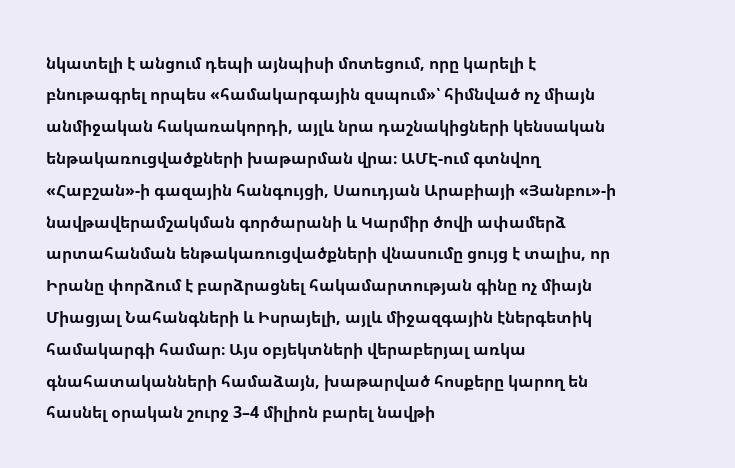նկատելի է անցում դեպի այնպիսի մոտեցում, որը կարելի է բնութագրել որպես «համակարգային զսպում»՝ հիմնված ոչ միայն անմիջական հակառակորդի, այլև նրա դաշնակիցների կենսական ենթակառուցվածքների խաթարման վրա։ ԱՄԷ-ում գտնվող «Հաբշան»-ի գազային հանգույցի, Սաուդյան Արաբիայի «Յանբու»-ի նավթավերամշակման գործարանի և Կարմիր ծովի ափամերձ արտահանման ենթակառուցվածքների վնասումը ցույց է տալիս, որ Իրանը փորձում է բարձրացնել հակամարտության գինը ոչ միայն Միացյալ Նահանգների և Իսրայելի, այլև միջազգային էներգետիկ համակարգի համար։ Այս օբյեկտների վերաբերյալ առկա գնահատականների համաձայն, խաթարված հոսքերը կարող են հասնել օրական շուրջ 3–4 միլիոն բարել նավթի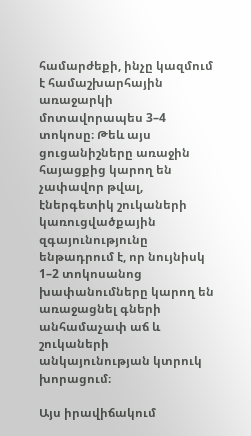համարժեքի, ինչը կազմում է համաշխարհային առաջարկի մոտավորապես 3–4 տոկոսը։ Թեև այս ցուցանիշները առաջին հայացքից կարող են չափավոր թվալ, էներգետիկ շուկաների կառուցվածքային զգայունությունը ենթադրում է, որ նույնիսկ 1–2 տոկոսանոց խափանումները կարող են առաջացնել գների անհամաչափ աճ և շուկաների անկայունության կտրուկ խորացում։

Այս իրավիճակում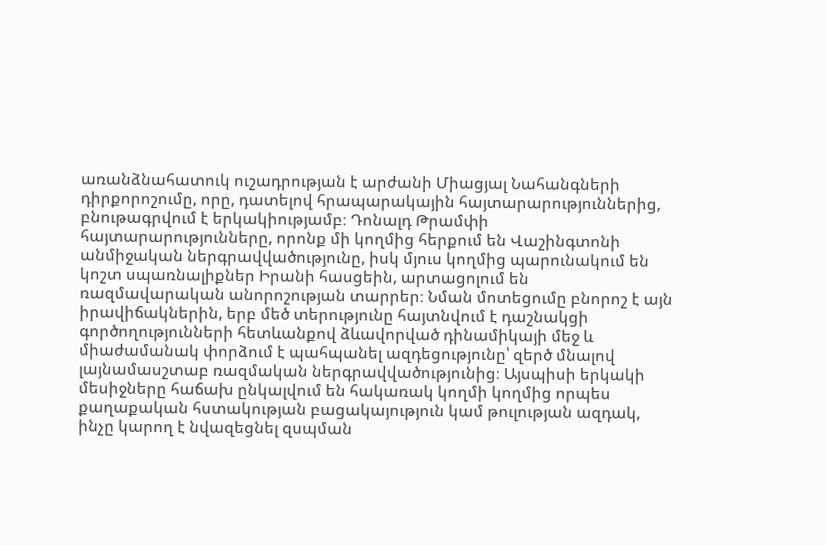առանձնահատուկ ուշադրության է արժանի Միացյալ Նահանգների դիրքորոշումը, որը, դատելով հրապարակային հայտարարություններից, բնութագրվում է երկակիությամբ։ Դոնալդ Թրամփի հայտարարությունները, որոնք մի կողմից հերքում են Վաշինգտոնի անմիջական ներգրավվածությունը, իսկ մյուս կողմից պարունակում են կոշտ սպառնալիքներ Իրանի հասցեին, արտացոլում են ռազմավարական անորոշության տարրեր։ Նման մոտեցումը բնորոշ է այն իրավիճակներին, երբ մեծ տերությունը հայտնվում է դաշնակցի գործողությունների հետևանքով ձևավորված դինամիկայի մեջ և միաժամանակ փորձում է պահպանել ազդեցությունը՝ զերծ մնալով լայնամասշտաբ ռազմական ներգրավվածությունից։ Այսպիսի երկակի մեսիջները հաճախ ընկալվում են հակառակ կողմի կողմից որպես քաղաքական հստակության բացակայություն կամ թուլության ազդակ, ինչը կարող է նվազեցնել զսպման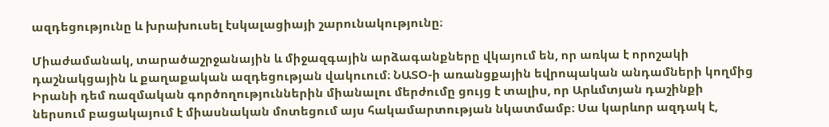ազդեցությունը և խրախուսել էսկալացիայի շարունակությունը։

Միաժամանակ, տարածաշրջանային և միջազգային արձագանքները վկայում են, որ առկա է որոշակի դաշնակցային և քաղաքական ազդեցության վակուում։ ՆԱՏՕ-ի առանցքային եվրոպական անդամների կողմից Իրանի դեմ ռազմական գործողություններին միանալու մերժումը ցույց է տալիս, որ Արևմտյան դաշինքի ներսում բացակայում է միասնական մոտեցում այս հակամարտության նկատմամբ։ Սա կարևոր ազդակ է,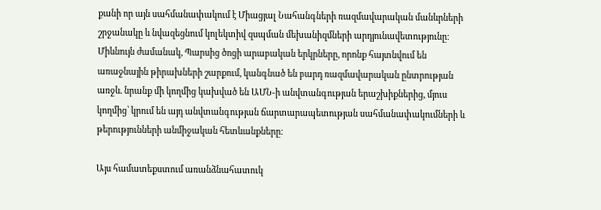քանի որ այն սահմանափակում է Միացյալ Նահանգների ռազմավարական մանևրների շրջանակը և նվազեցնում կոլեկտիվ զսպման մեխանիզմների արդյունավետությունը։ Միևնույն ժամանակ, Պարսից ծոցի արաբական երկրները, որոնք հայտնվում են առաջնային թիրախների շարքում, կանգնած են բարդ ռազմավարական ընտրության առջև. նրանք մի կողմից կախված են ԱՄՆ-ի անվտանգության երաշխիքներից, մյուս կողմից՝ կրում են այդ անվտանգության ճարտարապետության սահմանափակումների և թերությունների անմիջական հետևանքները։

Այս համատեքստում առանձնահատուկ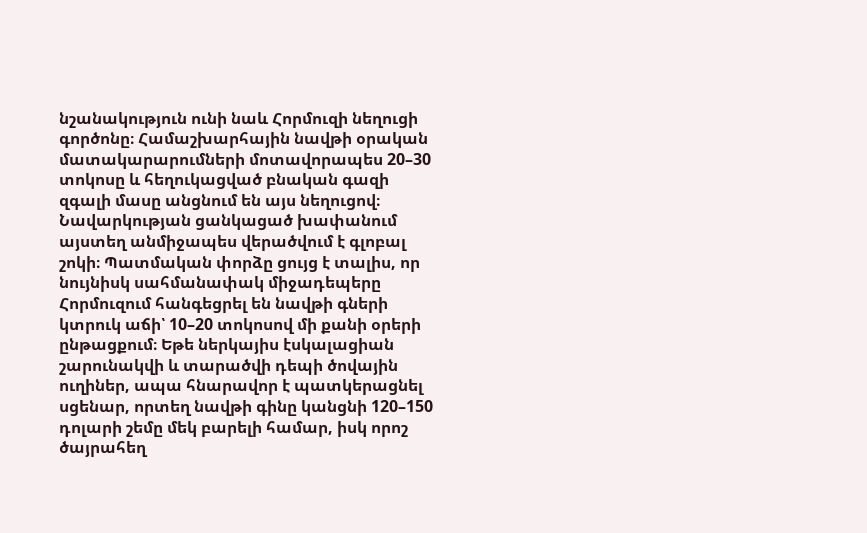նշանակություն ունի նաև Հորմուզի նեղուցի գործոնը։ Համաշխարհային նավթի օրական մատակարարումների մոտավորապես 20–30 տոկոսը և հեղուկացված բնական գազի զգալի մասը անցնում են այս նեղուցով։ Նավարկության ցանկացած խափանում այստեղ անմիջապես վերածվում է գլոբալ շոկի։ Պատմական փորձը ցույց է տալիս, որ նույնիսկ սահմանափակ միջադեպերը Հորմուզում հանգեցրել են նավթի գների կտրուկ աճի՝ 10–20 տոկոսով մի քանի օրերի ընթացքում։ Եթե ներկայիս էսկալացիան շարունակվի և տարածվի դեպի ծովային ուղիներ, ապա հնարավոր է պատկերացնել սցենար, որտեղ նավթի գինը կանցնի 120–150 դոլարի շեմը մեկ բարելի համար, իսկ որոշ ծայրահեղ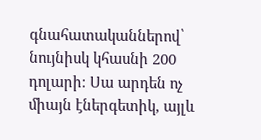գնահատականներով՝ նույնիսկ կհասնի 200 դոլարի։ Սա արդեն ոչ միայն էներգետիկ, այլև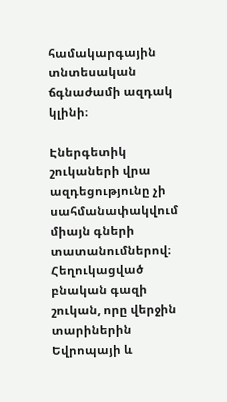համակարգային տնտեսական ճգնաժամի ազդակ կլինի։

Էներգետիկ շուկաների վրա ազդեցությունը չի սահմանափակվում միայն գների տատանումներով։ Հեղուկացված բնական գազի շուկան, որը վերջին տարիներին Եվրոպայի և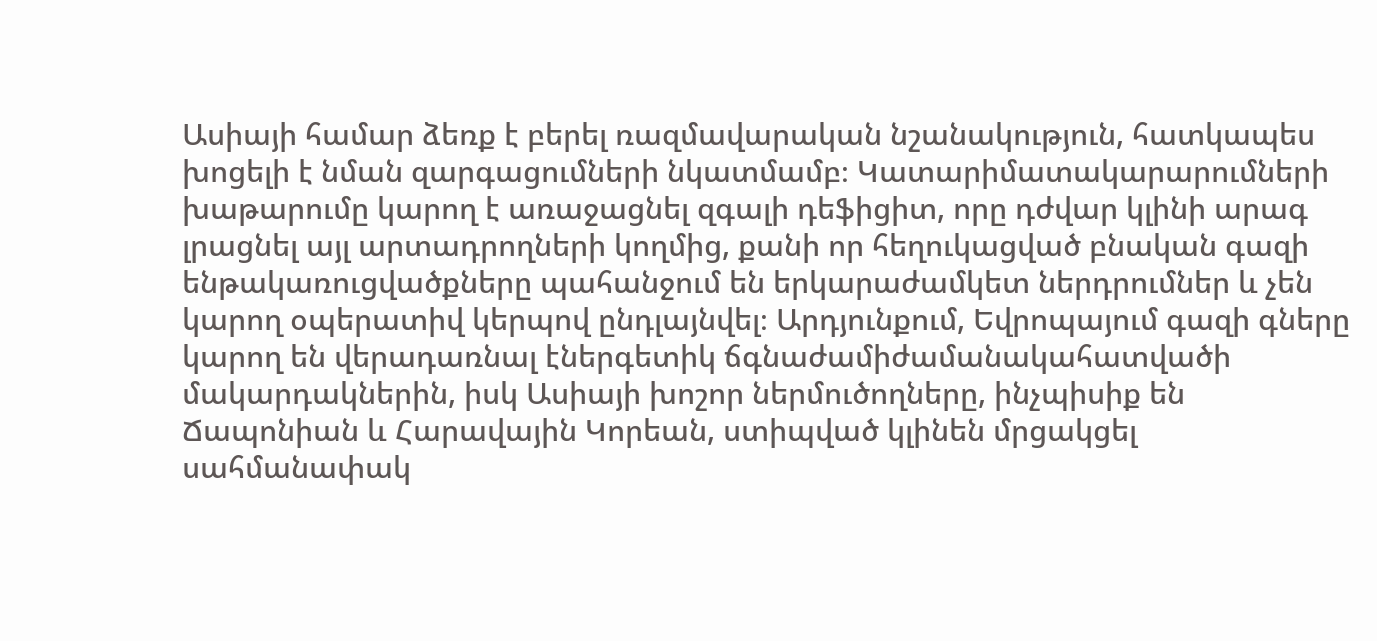Ասիայի համար ձեռք է բերել ռազմավարական նշանակություն, հատկապես խոցելի է նման զարգացումների նկատմամբ։ Կատարիմատակարարումների խաթարումը կարող է առաջացնել զգալի դեֆիցիտ, որը դժվար կլինի արագ լրացնել այլ արտադրողների կողմից, քանի որ հեղուկացված բնական գազի ենթակառուցվածքները պահանջում են երկարաժամկետ ներդրումներ և չեն կարող օպերատիվ կերպով ընդլայնվել։ Արդյունքում, Եվրոպայում գազի գները կարող են վերադառնալ էներգետիկ ճգնաժամիժամանակահատվածի մակարդակներին, իսկ Ասիայի խոշոր ներմուծողները, ինչպիսիք են Ճապոնիան և Հարավային Կորեան, ստիպված կլինեն մրցակցել սահմանափակ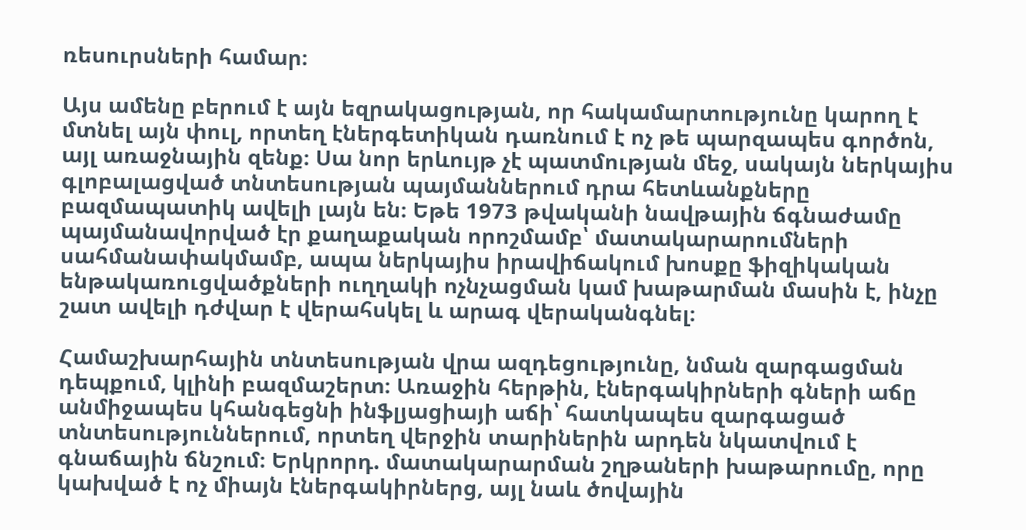ռեսուրսների համար։

Այս ամենը բերում է այն եզրակացության, որ հակամարտությունը կարող է մտնել այն փուլ, որտեղ էներգետիկան դառնում է ոչ թե պարզապես գործոն, այլ առաջնային զենք։ Սա նոր երևույթ չէ պատմության մեջ, սակայն ներկայիս գլոբալացված տնտեսության պայմաններում դրա հետևանքները բազմապատիկ ավելի լայն են։ Եթե 1973 թվականի նավթային ճգնաժամը պայմանավորված էր քաղաքական որոշմամբ՝ մատակարարումների սահմանափակմամբ, ապա ներկայիս իրավիճակում խոսքը ֆիզիկական ենթակառուցվածքների ուղղակի ոչնչացման կամ խաթարման մասին է, ինչը շատ ավելի դժվար է վերահսկել և արագ վերականգնել։

Համաշխարհային տնտեսության վրա ազդեցությունը, նման զարգացման դեպքում, կլինի բազմաշերտ։ Առաջին հերթին, էներգակիրների գների աճը անմիջապես կհանգեցնի ինֆլյացիայի աճի՝ հատկապես զարգացած տնտեսություններում, որտեղ վերջին տարիներին արդեն նկատվում է գնաճային ճնշում։ Երկրորդ. մատակարարման շղթաների խաթարումը, որը կախված է ոչ միայն էներգակիրներց, այլ նաև ծովային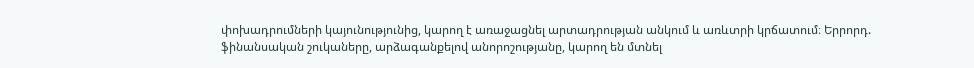փոխադրումների կայունությունից, կարող է առաջացնել արտադրության անկում և առևտրի կրճատում։ Երրորդ. ֆինանսական շուկաները, արձագանքելով անորոշությանը, կարող են մտնել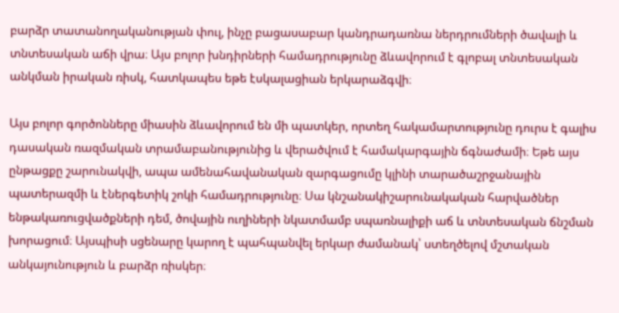բարձր տատանողականության փուլ, ինչը բացասաբար կանդրադառնա ներդրումների ծավալի և տնտեսական աճի վրա։ Այս բոլոր խնդիրների համադրությունը ձևավորում է գլոբալ տնտեսական անկման իրական ռիսկ, հատկապես եթե էսկալացիան երկարաձգվի։

Այս բոլոր գործոնները միասին ձևավորում են մի պատկեր, որտեղ հակամարտությունը դուրս է գալիս դասական ռազմական տրամաբանությունից և վերածվում է համակարգային ճգնաժամի։ Եթե այս ընթացքը շարունակվի, ապա ամենահավանական զարգացումը կլինի տարածաշրջանային պատերազմի և էներգետիկ շոկի համադրությունը։ Սա կնշանակիշարունակական հարվածներ ենթակառուցվածքների դեմ, ծովային ուղիների նկատմամբ սպառնալիքի աճ և տնտեսական ճնշման խորացում։ Այսպիսի սցենարը կարող է պահպանվել երկար ժամանակ՝ ստեղծելով մշտական անկայունություն և բարձր ռիսկեր։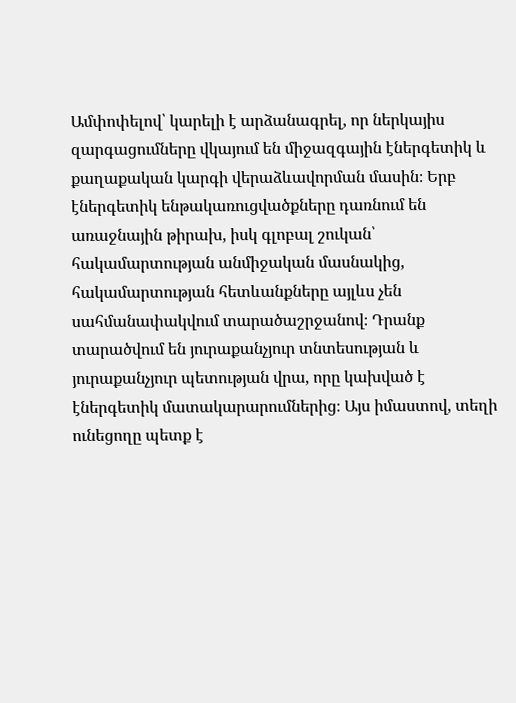Ամփոփելով՝ կարելի է արձանագրել, որ ներկայիս զարգացումները վկայում են միջազգային էներգետիկ և քաղաքական կարգի վերաձևավորման մասին։ Երբ էներգետիկ ենթակառուցվածքները դառնում են առաջնային թիրախ, իսկ գլոբալ շուկան՝ հակամարտության անմիջական մասնակից, հակամարտության հետևանքները այլևս չեն սահմանափակվում տարածաշրջանով։ Դրանք տարածվում են յուրաքանչյուր տնտեսության և յուրաքանչյուր պետության վրա, որը կախված է էներգետիկ մատակարարումներից։ Այս իմաստով, տեղի ունեցողը պետք է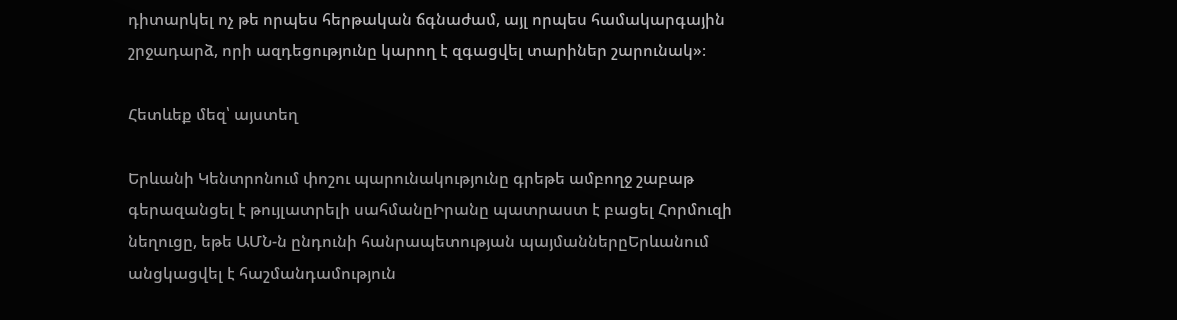դիտարկել ոչ թե որպես հերթական ճգնաժամ, այլ որպես համակարգային շրջադարձ, որի ազդեցությունը կարող է զգացվել տարիներ շարունակ»։

Հետևեք մեզ՝ այստեղ

Երևանի Կենտրոնում փոշու պարունակությունը գրեթե ամբողջ շաբաթ գերազանցել է թույլատրելի սահմանըԻրանը պատրաստ է բացել Հորմուզի նեղուցը, եթե ԱՄՆ-ն ընդունի հանրապետության պայմաններըԵրևանում անցկացվել է հաշմանդամություն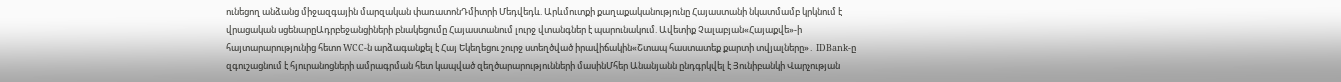ունեցող անձանց միջազգային մարզական փառատոնԴմիտրի Մեդվեդև. Արևմուտքի քաղաքականությունը Հայաստանի նկատմամբ կրկնում է վրացական սցենարըԱդրբեջանցիների բնակեցումը Հայաստանում լուրջ վտանգներ է պարունակում. Ավետիք Չալաբյան«Հայաքվե»-ի հայտարարությունից հետո WCC-ն արձագանքել է Հայ Եկեղեցու շուրջ ստեղծված իրավիճակին«Շտապ հաստատեք քարտի տվյալները»․ IDBank-ը զգուշացնում է հյուրանոցների ամրագրման հետ կապված զեղծարարությունների մասինՄհեր Անանյանն ընդգրկվել է Յունիբանկի Վարչության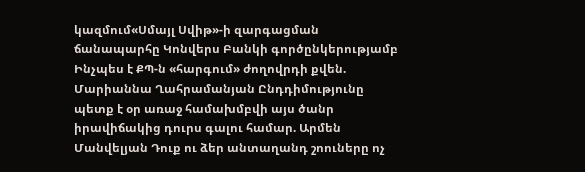կազմում«Սմայլ Սվիթ»-ի զարգացման ճանապարհը Կոնվերս Բանկի գործընկերությամբ Ինչպես է ՔՊ-ն «հարգում» ժողովրդի քվեն. Մարիաննա Ղահրամանյան Ընդդիմությունը պետք է օր առաջ համախմբվի այս ծանր իրավիճակից դուրս գալու համար. Արմեն Մանվելյան Դուք ու ձեր անտաղանդ շոուները ոչ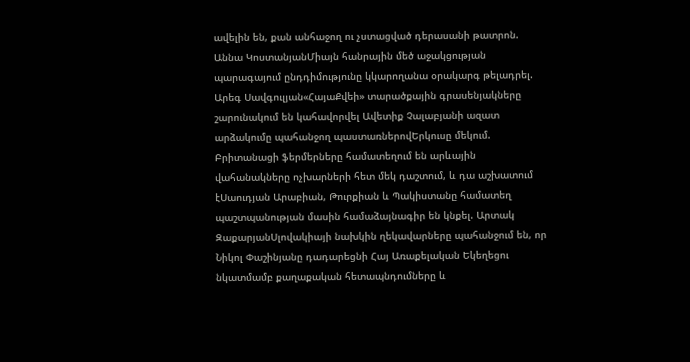ավելին են, քան անհաջող ու չստացված դերասանի թատրոն. Աննա ԿոստանյանՄիայն հանրային մեծ աջակցության պարագայում ընդդիմությունը կկարողանա օրակարգ թելադրել. Արեգ Սավգուլյան«ՀայաՔվեի» տարածքային գրասենյակները շարունակում են կահավորվել Ավետիք Չալաբյանի ազատ արձակումը պահանջող պաստառներովԵրկուսը մեկում. Բրիտանացի ֆերմերները համատեղում են արևային վահանակները ոչխարների հետ մեկ դաշտում, և դա աշխատում էՍաուդյան Արաբիան, Թուրքիան և Պակիստանը համատեղ պաշտպանության մասին համաձայնագիր են կնքել. Արտակ ԶաքարյանՍլովակիայի նախկին ղեկավարները պահանջում են, որ Նիկոլ Փաշինյանը դադարեցնի Հայ Առաքելական Եկեղեցու նկատմամբ քաղաքական հետապնդումները և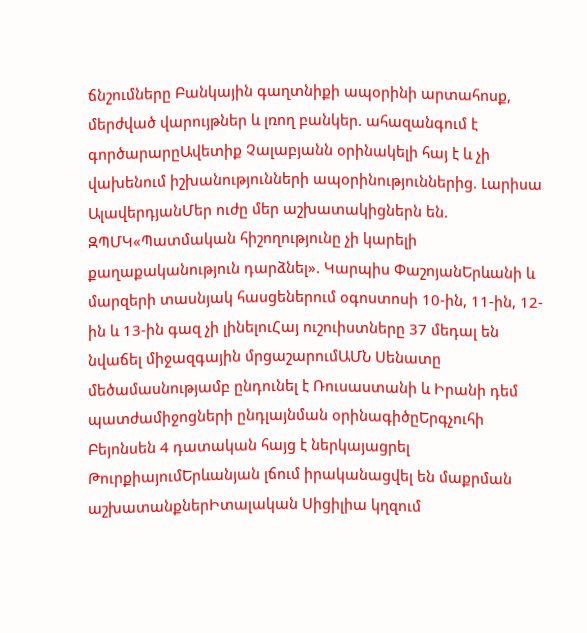ճնշումները Բանկային գաղտնիքի ապօրինի արտահոսք, մերժված վարույթներ և լռող բանկեր. ահազանգում է գործարարըԱվետիք Չալաբյանն օրինակելի հայ է և չի վախենում իշխանությունների ապօրինություններից. Լարիսա ԱլավերդյանՄեր ուժը մեր աշխատակիցներն են. ԶՊՄԿ«Պատմական հիշողությունը չի կարելի քաղաքականություն դարձնել». Կարպիս ՓաշոյանԵրևանի և մարզերի տասնյակ հասցեներում օգոստոսի 10-ին, 11-ին, 12-ին և 13-ին գազ չի լինելուՀայ ուշուիստները 37 մեդալ են նվաճել միջազգային մրցաշարումԱՄՆ Սենատը մեծամասնությամբ ընդունել է Ռուսաստանի և Իրանի դեմ պատժամիջոցների ընդլայնման օրինագիծըԵրգչուհի Բեյոնսեն 4 դատական հայց է ներկայացրել ԹուրքիայումԵրևանյան լճում իրականացվել են մաքրման աշխատանքներԻտալական Սիցիլիա կղզում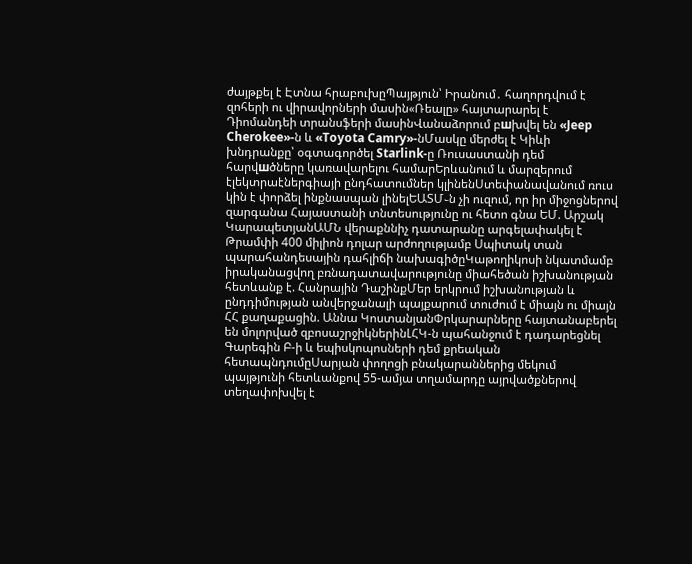ժայթքել է Էտնա հրաբուխըՊայթյուն՝ Իրանում․ հաղորդվում է զոհերի ու վիրավորների մասին«Ռեալը» հայտարարել է Դիոմանդեի տրանսֆերի մասինՎանաձորում բшխվել են «Jeep Cherokee»-ն և «Toyota Camry»-նՄասկը մերժել է Կիևի խնդրանքը՝ օգտագործել Starlink-ը Ռուսաստանի դեմ հարվшծները կառավարելու համարԵրևանում և մարզերում էլեկտրաէներգիայի ընդհատումներ կլինենՍտեփանավանում ռուս կին է փորձել ինքնասպան լինելԵԱՏՄ֊ն չի ուզում, որ իր միջոցներով զարգանա Հայաստանի տնտեսությունը ու հետո գնա ԵՄ. Արշակ ԿարապետյանԱՄՆ վերաքննիչ դատարանը արգելափակել է Թրամփի 400 միլիոն դոլար արժողությամբ Սպիտակ տան պարահանդեսային դահլիճի նախագիծըԿաթողիկոսի նկատմամբ իրականացվող բռնադատավարությունը միահեծան իշխանության հետևանք է. Հանրային ԴաշինքՄեր երկրում իշխանության և ընդդիմության անվերջանալի պայքարում տուժում է միայն ու միայն ՀՀ քաղաքացին. Աննա ԿոստանյանՓրկարարները հայտանաբերել են մոլորված զբոսաշրջիկներինԼՀԿ-ն պահանջում է դադարեցնել Գարեգին Բ-ի և եպիսկոպոսների դեմ քրեական հետապնդումըՍարյան փողոցի բնակարաններից մեկում պայթյունի հետևանքով 55-ամյա տղամարդը այրվածքներով տեղափոխվել է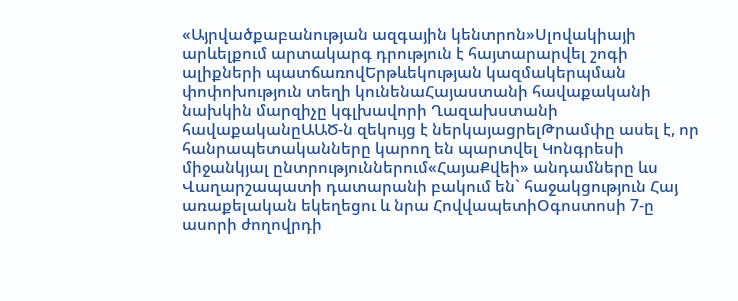«Այրվածքաբանության ազգային կենտրոն»Սլովակիայի արևելքում արտակարգ դրություն է հայտարարվել շոգի ալիքների պատճառովԵրթևեկության կազմակերպման փոփոխություն տեղի կունենաՀայաստանի հավաքականի նախկին մարզիչը կգլխավորի Ղազախստանի հավաքականըԱԱԾ-ն զեկույց է ներկայացրելԹրամփը ասել է, որ հանրապետականները կարող են պարտվել Կոնգրեսի միջանկյալ ընտրություններում«ՀայաՔվեի» անդամները ևս Վաղարշապատի դատարանի բակում են` հաջակցություն Հայ առաքելական եկեղեցու և նրա ՀովվապետիՕգոստոսի 7-ը ասորի ժողովրդի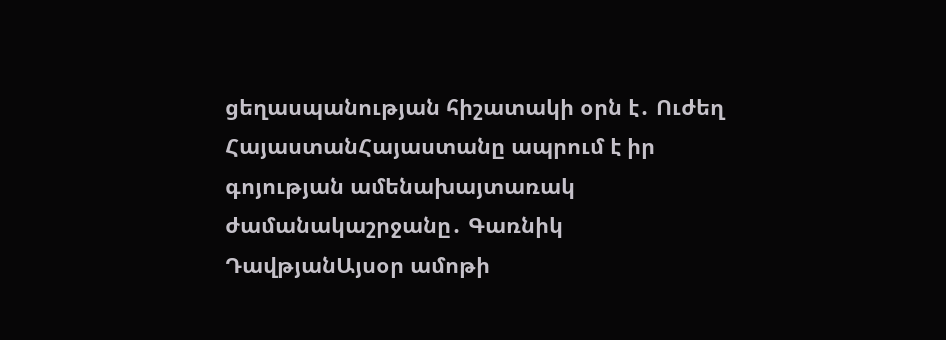ցեղասպանության հիշատակի օրն է․ Ուժեղ ՀայաստանՀայաստանը ապրում է իր գոյության ամենախայտառակ ժամանակաշրջանը․ Գառնիկ ԴավթյանԱյսօր ամոթի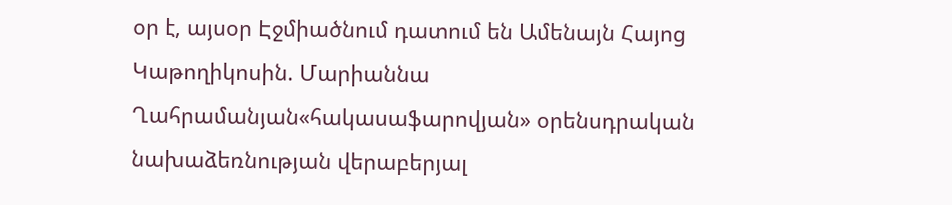օր է, այսօր Էջմիածնում դատում են Ամենայն Հայոց Կաթողիկոսին. Մարիաննա Ղահրամանյան«հակասաֆարովյան» օրենսդրական նախաձեռնության վերաբերյալ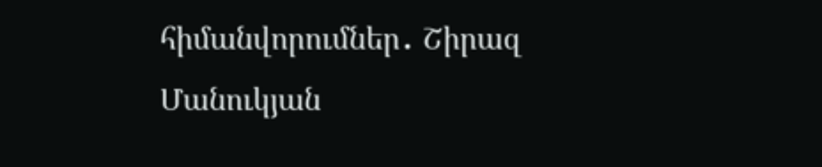հիմանվորումներ․ Շիրազ Մանուկյան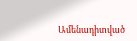Ամենադիտված